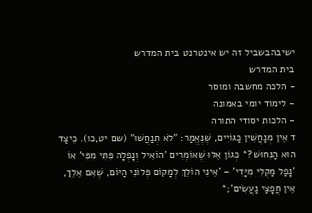ישיבהבשביל זה יש אינטרנט בית המדרש
בית המדרש
- הלכה מחשבה ומוסר
- לימוד יומי באמונה
- הלכות יסודי התורה
ד אֵין מְנַחֲשִׁין כַּגּוֹיִים, שֶׁנֶּאֱמַר: "לֹא תְנַחֲשׁוּ" (שם יט,כו). כֵּיצַד הוּא הַנִּחוּשׁ?* כְּגוֹן אֵלּוּ שֶׁאוֹמְרִים 'הוֹאִיל וְנָפְלָה פִּתִּי מִפִּי' אוֹ 'נָפַל מַקְלִי מִיָּדִי' – 'אֵינִי הוֹלֵךְ לְמָקוֹם פְּלוֹנִי הַיּוֹם, שֶׁאִם אֵלֵךְ, אֵין חֲפָצַי נַעֲשִׂים';*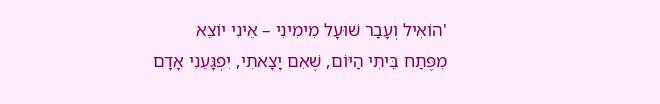'הוֹאִיל וְעָבַר שׁוּעָל מִימִינִי – אֵינִי יוֹצֵא מִפֶּתַח בֵּיתִי הַיּוֹם, שֶׁאִם יָצָאתִי, יִפְגָּעֵנִי אָדָם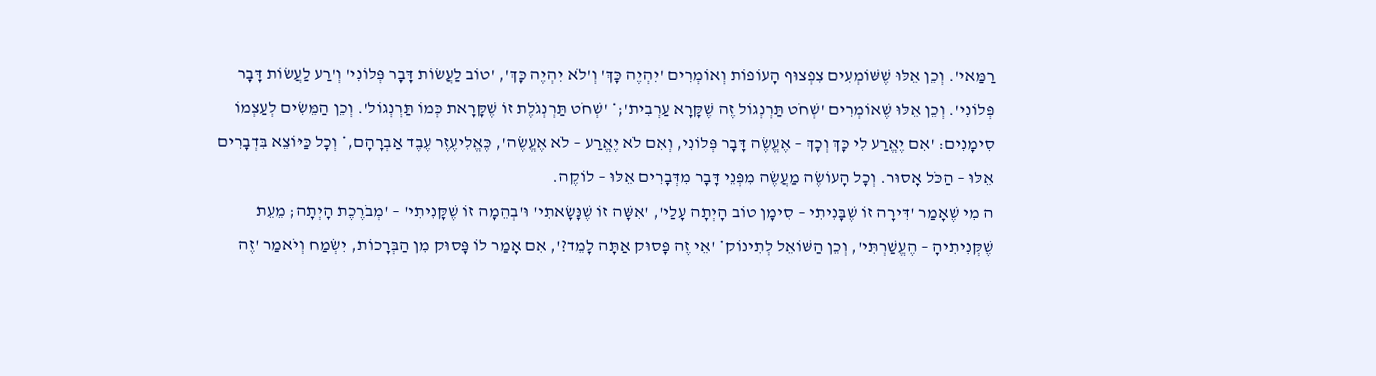רַמַּאי'. וְכֵן אֵלּוּ שֶׁשּׁוֹמְעִים צִפְצוּף הָעוֹפוֹת וְאוֹמְרִים 'יִהְיֶה כָּךְ' וְ'לֹא יִהְיֶה כָּךְ', 'טוֹב לַעֲשׂוֹת דָּבָר פְּלוֹנִי' וְ'רַע לַעֲשׂוֹת דָּבָר פְּלוֹנִי'. וְכֵן אֵלּוּ שֶׁאוֹמְרִים 'שְׁחֹט תַּרְנְגוֹל זֶה שֶׁקָּרָא עַרְבִית';* 'שְׁחֹט תַּרְנְגֹלֶת זוֹ שֶׁקָּרָאת כְּמוֹ תַּרְנְגוֹל'. וְכֵן הַמֵּשִׂים לְעַצְמוֹ סִימָנִים: 'אִם יֶאֱרַע לִי כָּךְ וְכָךְ – אֶעֱשֶׂה דָּבָר פְּלוֹנִי, וְאִם לֹא יֶאֱרַע – לֹא אֶעֱשֶׂה', כֶּאֱלִיעֶזֶר עֶבֶד אַבְרָהָם,* וְכָל כַּיּוֹצֵא בִּדְבָרִים אֵלּוּ – הַכֹּל אָסוּר. וְכָל הָעוֹשֶׂה מַעֲשֶׂה מִפְּנֵי דָּבָר מִדְּבָרִים אֵלּוּ – לוֹקֶה.
ה מִי שֶׁאָמַר 'דִּירָה זוֹ שֶׁבָּנִיתִי – סִימָן טוֹב הָיְתָה עָלַי', 'אִשָּׁה זוֹ שֶׁנָּשָׂאתִי' וּ'בְהֵמָה זוֹ שֶׁקָּנִיתִי' – 'מְבֹרֶכֶת הָיְתָה; מֵעֵת שֶׁקְּנִיתִיהָ – הֶעֱשַׁרְתִּי', וְכֵן הַשּׁוֹאֵל לְתִינוֹק* 'אֵי זֶה פָּסוּק אַתָּה לָמֵד?', אִם אָמַר לוֹ פָּסוּק מִן הַבְּרָכוֹת, יִשְׂמַח וְיֹאמַר 'זֶה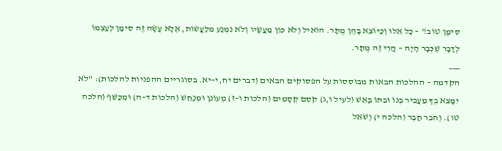סִימָן טוֹב!' – כָּל אֵלּוּ וְכַיּוֹצֵא בָּהֶן מֻתָּר. הוֹאִיל וְלֹא כִּוֵּן מַעֲשָׂיו וְלֹא נִמְנַע מִלַּעֲשׂוֹת, אֶלָּא עָשָׂה זֶה סִימָן לְעַצְמוֹ לְדָבָר שֶׁכְּבָר הָיָה – הֲרֵי זֶה מֻתָּר.
___
הקדמה – ההלכות הבאות מבוססות על הפסוקים הבאים (דברים יח,י–יא. בסוגריים ההפניות להלכות): "לֹא יִמָּצֵא בְךָ מַעֲבִיר בְּנוֹ וּבִתּוֹ בָּאֵשׁ (לעיל ו,ג) קֹסֵם קְסָמִים (הלכות ו–ז) מְעוֹנֵן וּמְנַחֵשׁ (הלכות ד–ה) וּמְכַשֵּׁף (הלכה טו). וְחֹבֵר חָבֶר (הלכה י) וְשֹׁאֵל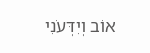אוֹב וְיִדְּעֹנִי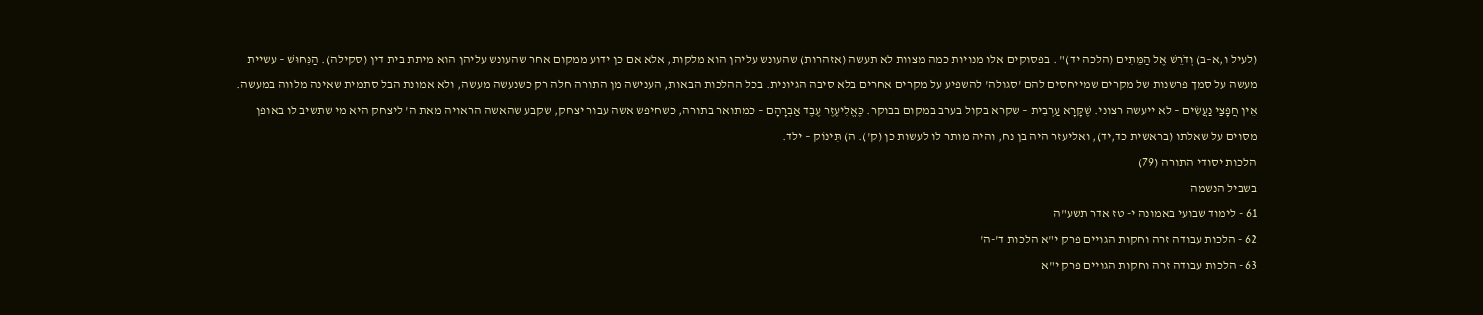(לעיל ו,א–ב) וְדֹרֵשׁ אֶל הַמֵּתִים (הלכה יד)" . בפסוקים אלו מנויות כמה מצוות לא תעשה (אזהרות) שהעונש עליהן הוא מלקות, אלא אם כן ידוע ממקום אחר שהעונש עליהן הוא מיתת בית דין (סקילה). הַנִּחוּשׁ – עשיית מעשה על סמך פרשנות של מקרים שמייחסים להם 'סגולה' להשפיע על מקרים אחרים בלא סיבה הגיונית. בכל ההלכות הבאות, הענישה מן התורה חלה רק כשנעשה מעשה, ולא אמונת הבל סתמית שאינה מלווה במעשה. אֵין חֲפָצַי נַעֲשִׂים – לא ייעשה רצוני. שֶׁקָּרָא עַרְבִית – שקרא בקול בערב במקום בבוקר. כֶּאֱלִיעֶזֶר עֶבֶד אַבְרָהָם – כמתואר בתורה, כשחיפש אשה עבור יצחק, שקבע שהאשה הראויה מאת ה' ליצחק היא מי שתשיב לו באופן מסוים על שאלתו (בראשית כד,יד), ואליעזר היה בן נח, והיה מותר לו לעשות כן (ק'). ה) תִּינוֹק – ילד.
הלכות יסודי התורה (79)
בשביל הנשמה
61 - לימוד שבועי באמונה י- טז אדר תשע"ה
62 - הלכות עבודה זרה וחקות הגויים פרק י"א הלכות ד'-ה'
63 - הלכות עבודה זרה וחקות הגויים פרק י"א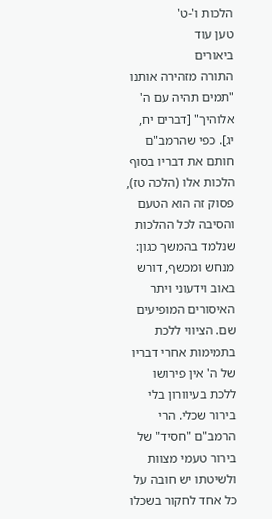הלכות ו'-ט'
טען עוד
ביאורים
התורה מזהירה אותנו "תמים תהיה עם ה' אלוהיך" [דברים יח, יג]. כפי שהרמב"ם חותם את דבריו בסוף הלכות אלו (הלכה טז), פסוק זה הוא הטעם והסיבה לכל ההלכות שנלמד בהמשך כגון: מנחש ומכשף, דורש באוב וידעוני ויתר האיסורים המופיעים שם. הציווי ללכת בתמימות אחרי דבריו של ה' אין פירושו ללכת בעיוורון בלי בירור שכלי. הרי הרמב"ם "חסיד" של בירור טעמי מצוות ולשיטתו יש חובה על כל אחד לחקור בשכלו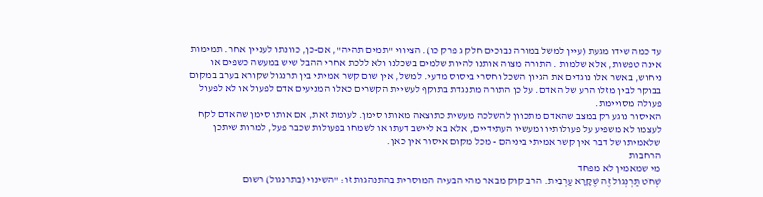עד כמה שידו מגעת (עיין למשל במורה נבוכים חלק ג פרק כו). הציווי "תמים תהיה", אם-כן, כוונתו לעניין אחר. תמימות אינה טפשות, אלא שלמות . התורה מצוה אותנו להיות שלמים בשכלנו ולא ללכת אחרי ההבל שיש במעשה כשפים או ניחוש, באשר אלו נוגדים את הגיון השכל וחסרי ביסוס מדעי. למשל, אין שום קשר אמיתי בין תרנגול שקורא בערב במקום בבוקר לבין מזלו הרע של האדם. על כן התורה מתנגדת בתוקף לעשיית הקשרים כאלו המניעים אדם לפעול או לא לפעול פעולה מסויימת.
האיסור נוגע רק במצב שהאדם מתכוון להשלכה מעשית כתוצאה מאותו סימן. לעומת זאת, אם אותו סימן שהאדם לקח לעצמו לא משפיע על פעולותיו ומעשיו העתידיים, אלא בא ליישב דעתו או לשמחו בפעולות שכבר פעל, למרות שיתכן שלאמיתו של דבר אין קשר אמיתי ביניהם - מכל מקום איסור אין כאן.
הרחבות
מי שמאמין לא מפחד
שְׁחֹט תַּרְנְגוֹל זֶה שֶׁקָּרָא עַרְבִית. הרב קוק מבאר מהי הבעיה המוסרית בהתנהגות זו: "השינוי (בתרנגול) רשום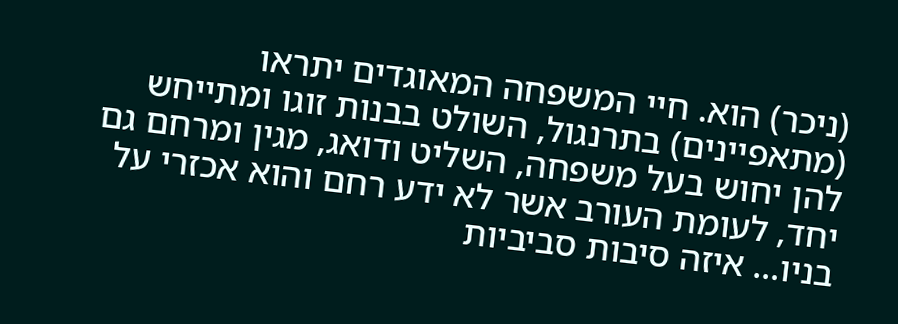(ניכר) הוא. חיי המשפחה המאוגדים יתראו (מתאפיינים) בתרנגול, השולט בבנות זוגו ומתייחש להן יחוש בעל משפחה, השליט ודואג, מגין ומרחם גם יחד, לעומת העורב אשר לא ידע רחם והוא אכזרי על בניו... איזה סיבות סביביות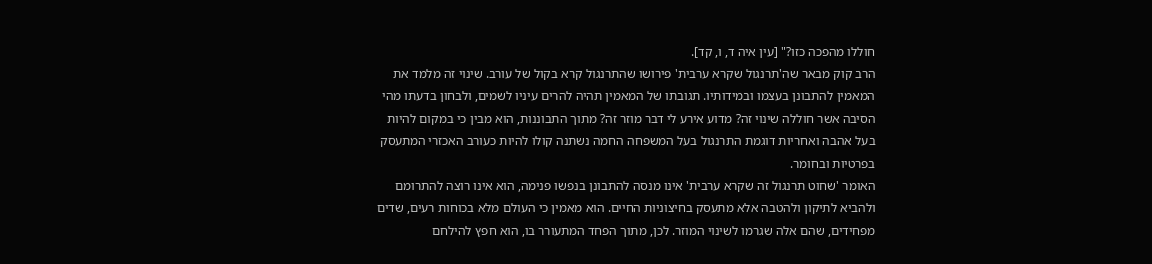חוללו מהפכה כזו?" [עין איה ד, ו, קד].
הרב קוק מבאר שה'תרנגול שקרא ערבית' פירושו שהתרנגול קרא בקול של עורב. שינוי זה מלמד את המאמין להתבונן בעצמו ובמידותיו. תגובתו של המאמין תהיה להרים עיניו לשמים, ולבחון בדעתו מהי הסיבה אשר חוללה שינוי זה? מדוע אירע לי דבר מוזר זה? מתוך התבוננות, הוא מבין כי במקום להיות בעל אהבה ואחריות דוגמת התרנגול בעל המשפחה החמה נשתנה קולו להיות כעורב האכזרי המתעסק בפרטיות ובחומר.
האומר 'שחוט תרנגול זה שקרא ערבית' אינו מנסה להתבונן בנפשו פנימה, הוא אינו רוצה להתרומם ולהביא לתיקון ולהטבה אלא מתעסק בחיצוניות החיים. הוא מאמין כי העולם מלא בכוחות רעים, שדים מפחידים, שהם אלה שגרמו לשינוי המוזר. לכן, מתוך הפחד המתעורר בו, הוא חפץ להילחם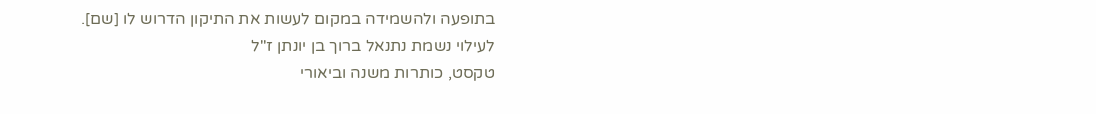בתופעה ולהשמידה במקום לעשות את התיקון הדרוש לו [שם].
לעילוי נשמת נתנאל ברוך בן יונתן ז"ל
טקסט, כותרות משנה וביאורי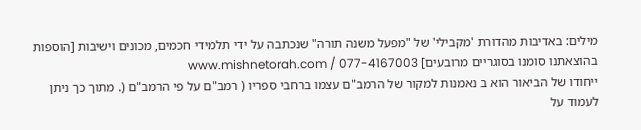מילים: באדיבות מהדורת 'מקבילי' של "מפעל משנה תורה" שנכתבה על ידי תלמידי חכמים, מכונים וישיבות [הוספות בהוצאתנו סומנו בסוגריים מרובעים] www.mishnetorah.com / 077-4167003
ייחודו של הביאור הוא ב נאמנות למקור של הרמב"ם עצמו ברחבי ספריו ( רמב"ם על פי הרמב"ם (. מתוך כך ניתן לעמוד על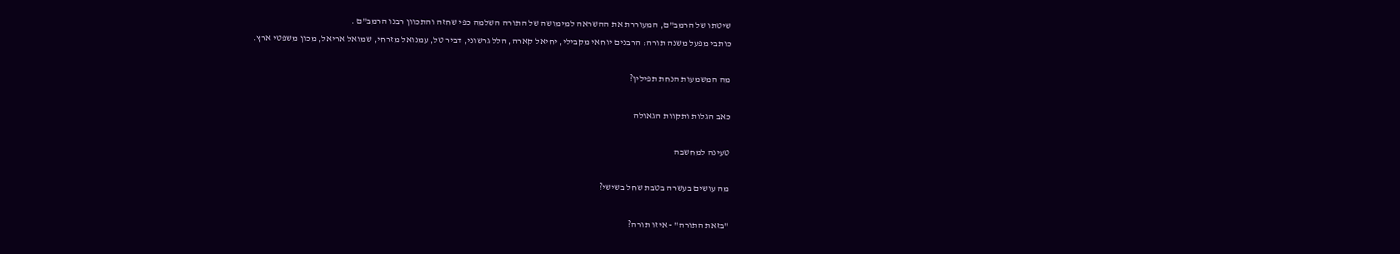שיטתו של הרמב"ם, המעוררת את ההשראה למימושה של התורה השלמה כפי שחזה והתכוון רבנו הרמב"ם .
כותבי מפעל משנה תורה: הרבנים יוחאי מקבילי, יחיאל קארה, הלל גרשוני, דביר טל, עמנואל מזרחי, שמואל אריאל, מכון משפטי ארץ.

מה המשמעות הנחת תפילין?

כאב הגלות ותקוות הגאולה

טעינה למחשבה

מה עושים בעשרה בטבת שחל בשישי?

"בזאת התורה" - איזו תורה?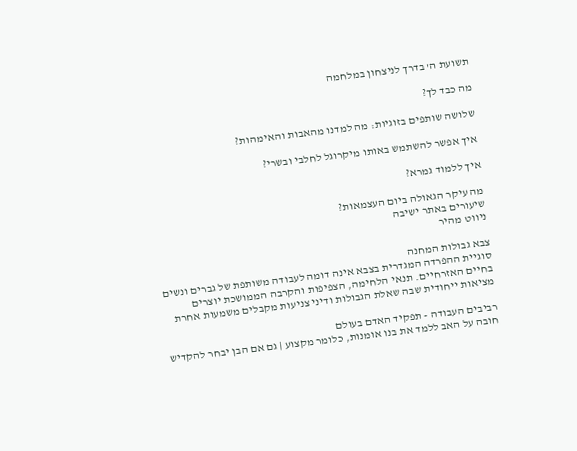תשועת ה' בדרך לניצחון במלחמה

מה כבד לך?

שלושה שותפים בזוגיות: מה למדנו מהאבות והאימהות?

איך אפשר להשתמש באותו מיקרוגל לחלבי ובשרי?

איך ללמוד גמרא?

מה עיקר הגאולה ביום העצמאות?
שיעורים באתר ישיבה
ניווט מהיר

צבא גבולות המחנה
סוגיית ההפרדה המגדרית בצבא אינה דומה לעבודה משותפת של גברים ונשים בחיים האזרחיים. תנאי הלחימה, הצפיפות והקרבה הממושכת יוצרים מציאות ייחודית שבה שאלת הגבולות ודיני צניעות מקבלים משמעות אחרת

רביבים העבודה - תפקיד האדם בעולם
חובה על האב ללמד את בנו אומנות, כלומר מקצוע | גם אם הבן יבחר להקדיש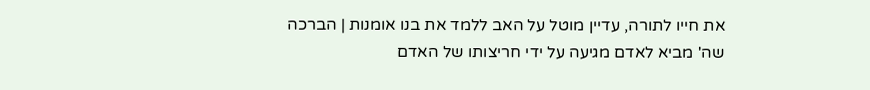את חייו לתורה, עדיין מוטל על האב ללמד את בנו אומנות | הברכה שה' מביא לאדם מגיעה על ידי חריצותו של האדם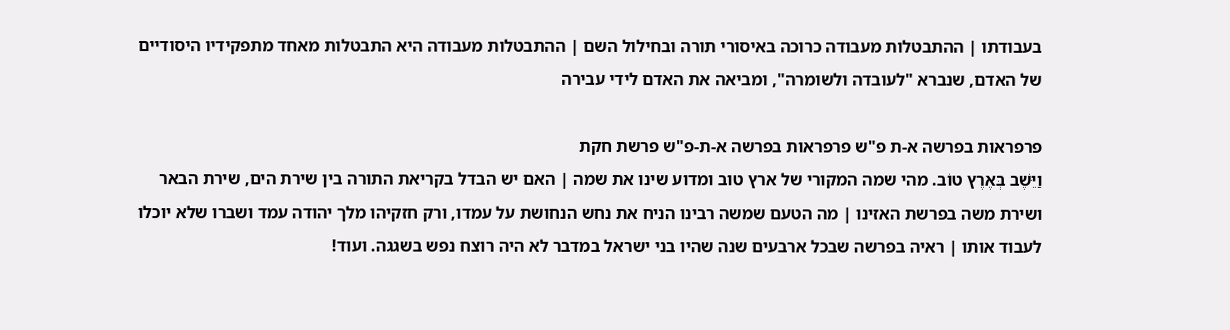בעבודתו | ההתבטלות מעבודה כרוכה באיסורי תורה ובחילול השם | ההתבטלות מעבודה היא התבטלות מאחד מתפקידיו היסודיים של האדם, שנברא "לעובדה ולשומרה", ומביאה את האדם לידי עבירה

פרפראות בפרשה א-ת פ"ש פרפראות בפרשה א-ת-פ"ש פרשת חקת
וַיֵּשֶׁב בְּאֶרֶץ טוֹב. מהי שמה המקורי של ארץ טוב ומדוע שינו את שמה | האם יש הבדל בקריאת התורה בין שירת הים, שירת הבאר ושירת משה בפרשת האזינו | מה הטעם שמשה רבינו הניח את נחש הנחושת על עמדו, ורק חזקיהו מלך יהודה עמד ושברו שלא יוכלו לעבוד אותו | ראיה בפרשה שבכל ארבעים שנה שהיו בני ישראל במדבר לא היה רוצח נפש בשגגה. ועוד!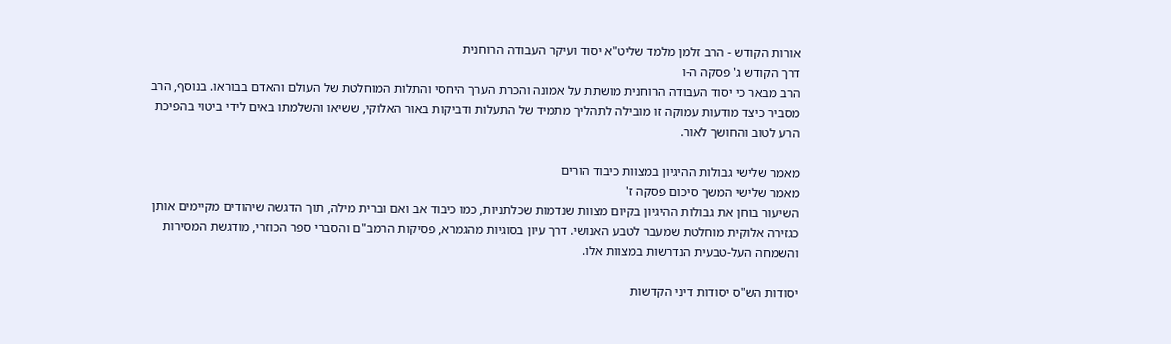אורות הקודש - הרב זלמן מלמד שליט"א יסוד ועיקר העבודה הרוחנית
דרך הקודש ג' פסקה ה-ו
הרב מבאר כי יסוד העבודה הרוחנית מושתת על אמונה והכרת הערך היחסי והתלות המוחלטת של העולם והאדם בבוראו. בנוסף, הרב מסביר כיצד מודעות עמוקה זו מובילה לתהליך מתמיד של התעלות ודביקות באור האלוקי, ששיאו והשלמתו באים לידי ביטוי בהפיכת הרע לטוב והחושך לאור.

מאמר שלישי גבולות ההיגיון במצוות כיבוד הורים
מאמר שלישי המשך סיכום פסקה ז'
השיעור בוחן את גבולות ההיגיון בקיום מצוות שנדמות שכלתניות, כמו כיבוד אב ואם וברית מילה, תוך הדגשה שיהודים מקיימים אותן כגזירה אלוקית מוחלטת שמעבר לטבע האנושי. דרך עיון בסוגיות מהגמרא, פסיקות הרמב"ם והסברי ספר הכוזרי, מודגשת המסירות והשמחה העל-טבעית הנדרשות במצוות אלו.

יסודות הש"ס יסודות דיני הקדשות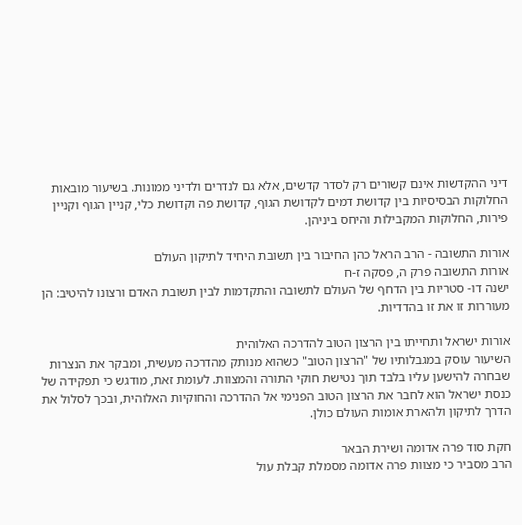דיני ההקדשות אינם קשורים רק לסדר קדשים, אלא גם לנדרים ולדיני ממונות. בשיעור מובאות החלוקות הבסיסיות בין קדושת דמים לקדושת הגוף, קדושת פה וקדושת כלי, קניין הגוף וקניין פירות, החלוקות המקבילות והיחס ביניהן.

אורות התשובה - הרב הראל כהן החיבור בין תשובת היחיד לתיקון העולם
אורות התשובה פרק ה, פסקה ז-ח
ישנה דו- סטריות בין הדחף של העולם לתשובה והתקדמות לבין תשובת האדם ורצונו להיטיב: הן מעוררות זו את זו בהדדיות.

אורות ישראל ותחייתו בין הרצון הטוב להדרכה האלוהית
השיעור עוסק במגבלותיו של "הרצון הטוב" כשהוא מנותק מהדרכה מעשית, ומבקר את הנצרות שבחרה להישען עליו בלבד תוך נטישת חוקי התורה והמצוות. לעומת זאת, מודגש כי תפקידה של כנסת ישראל הוא לחבר את הרצון הטוב הפנימי אל ההדרכה והחוקיות האלוהית, ובכך לסלול את הדרך לתיקון ולהארת אומות העולם כולן.

חקת סוד פרה אדומה ושירת הבאר
הרב מסביר כי מצוות פרה אדומה מסמלת קבלת עול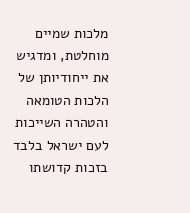מלכות שמיים מוחלטת, ומדגיש את ייחודיותן של הלכות הטומאה והטהרה השייכות לעם ישראל בלבד בזכות קדושתו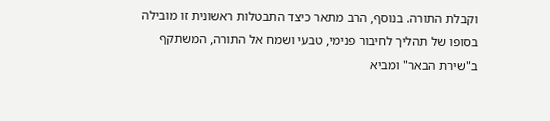וקבלת התורה. בנוסף, הרב מתאר כיצד התבטלות ראשונית זו מובילה בסופו של תהליך לחיבור פנימי, טבעי ושמח אל התורה, המשתקף ב"שירת הבאר" ומביא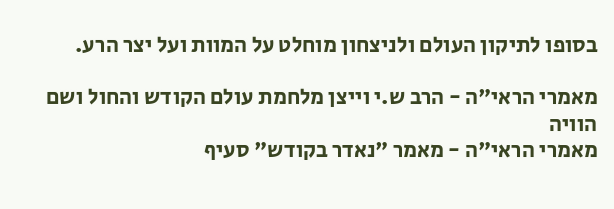בסופו לתיקון העולם ולניצחון מוחלט על המוות ועל יצר הרע.

מאמרי הראי"ה - הרב ש.י וייצן מלחמת עולם הקודש והחול ושם הוויה
מאמרי הראי"ה - מאמר "נאדר בקודש" סעיף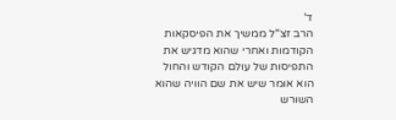ד'
הרב זצ"ל ממשיך את הפיסקאות הקודמות ואחרי שהוא מדגיש את התפיסות של עולם הקודש והחול הוא אומר שיש את שם הוויה שהוא השורש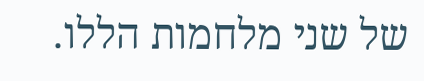של שני מלחמות הללו.